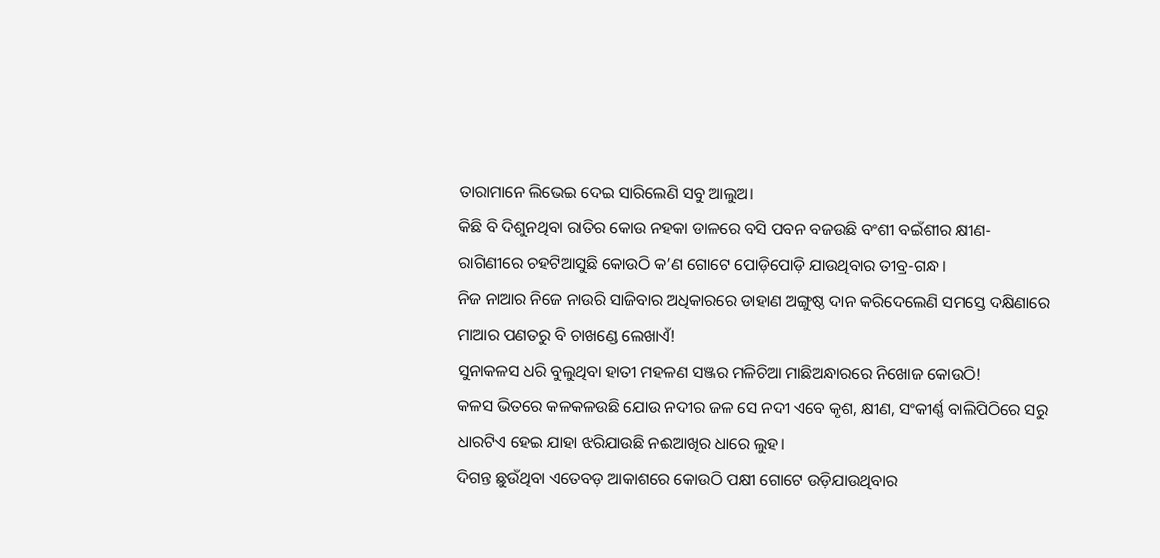ତାରାମାନେ ଲିଭେଇ ଦେଇ ସାରିଲେଣି ସବୁ ଆଲୁଅ।
କିଛି ବି ଦିଶୁନଥିବା ରାତିର କୋଉ ନହକା ଡାଳରେ ବସି ପବନ ବଜଉଛି ବଂଶୀ ବଇଁଶୀର କ୍ଷୀଣ-ରାଗିଣୀରେ ଚହଟିଆସୁଛି କୋଉଠି କ’ଣ ଗୋଟେ ପୋଡ଼ିପୋଡ଼ି ଯାଉଥିବାର ତୀବ୍ର-ଗନ୍ଧ।
ନିଜ ନାଆର ନିଜେ ନାଉରି ସାଜିବାର ଅଧିକାରରେ ଡାହାଣ ଅଙ୍ଗୁଷ୍ଠ ଦାନ କରିଦେଲେଣି ସମସ୍ତେ ଦକ୍ଷିଣାରେ ମାଆର ପଣତରୁ ବି ଚାଖଣ୍ଡେ ଲେଖାଏଁ!
ସୁନାକଳସ ଧରି ବୁଲୁଥିବା ହାତୀ ମହଳଣ ସଞ୍ଜର ମଳିଚିଆ ମାଛିଅନ୍ଧାରରେ ନିଖୋଜ କୋଉଠି!
କଳସ ଭିତରେ କଳକଳଉଛି ଯୋଉ ନଦୀର ଜଳ ସେ ନଦୀ ଏବେ କୃଶ, କ୍ଷୀଣ, ସଂକୀର୍ଣ୍ଣ ବାଲିପିଠିରେ ସରୁ ଧାରଟିଏ ହେଇ ଯାହା ଝରିଯାଉଛି ନଈଆଖିର ଧାରେ ଲୁହ।
ଦିଗନ୍ତ ଛୁଉଁଥିବା ଏତେବଡ଼ ଆକାଶରେ କୋଉଠି ପକ୍ଷୀ ଗୋଟେ ଉଡ଼ିଯାଉଥିବାର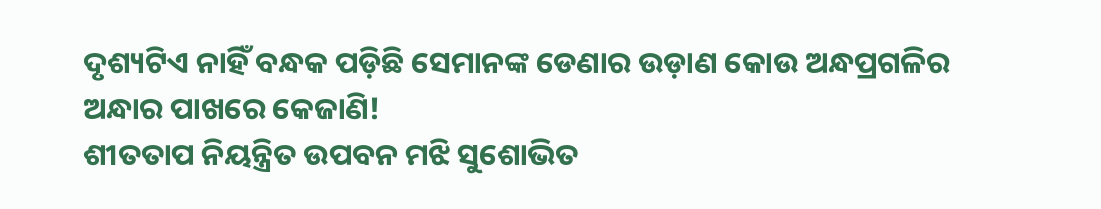ଦୃଶ୍ୟଟିଏ ନାହିଁ ବନ୍ଧକ ପଡ଼ିଛି ସେମାନଙ୍କ ଡେଣାର ଉଡ଼ାଣ କୋଉ ଅନ୍ଧପ୍ରଗଳିର ଅନ୍ଧାର ପାଖରେ କେଜାଣି!
ଶୀତତାପ ନିୟନ୍ତ୍ରିତ ଉପବନ ମଝି ସୁଶୋଭିତ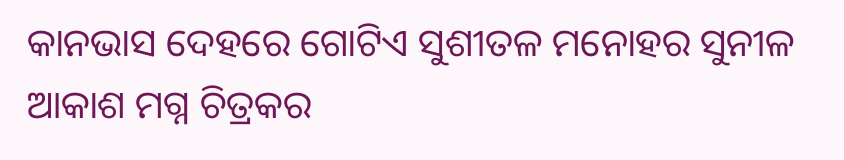କାନଭାସ ଦେହରେ ଗୋଟିଏ ସୁଶୀତଳ ମନୋହର ସୁନୀଳ ଆକାଶ ମଗ୍ନ ଚିତ୍ରକର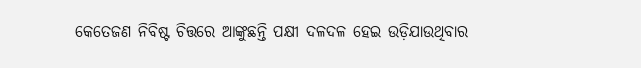କେତେଜଣ ନିବିଷ୍ଟ ଚିତ୍ତରେ ଆଙ୍କୁଛନ୍ତି ପକ୍ଷୀ ଦଳଦଳ ହେଇ ଉଡ଼ିଯାଉଥିବାର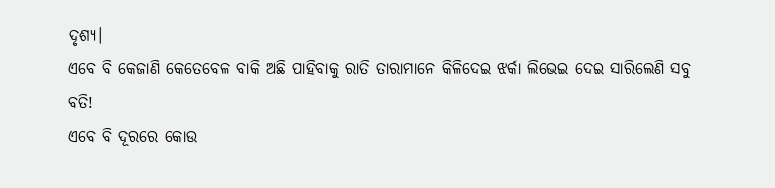ଦୃଶ୍ୟ।
ଏବେ ବି କେଜାଣି କେତେବେଳ ବାକି ଅଛି ପାହିବାକୁ ରାତି ତାରାମାନେ କିଳିଦେଇ ଝର୍କା ଲିଭେଇ ଦେଇ ସାରିଲେଣି ସବୁ ବତି!
ଏବେ ବି ଦୂରରେ କୋଉ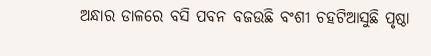ଅନ୍ଧାର ଡାଳରେ ବସି ପବନ ବଜଉଛି ବଂଶୀ ଚହଟିଆସୁଛି ପୃଷ୍ଠା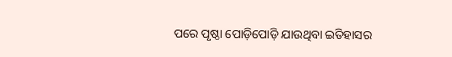ପରେ ପୃଷ୍ଠା ପୋଡ଼ିପୋଡ଼ି ଯାଉଥିବା ଇତିହାସର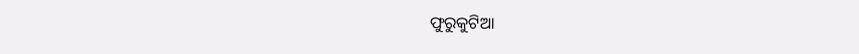ଫୁରୁକୁଟିଆ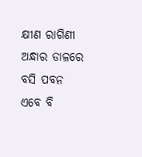କ୍ଷୀଣ ରାଗିଣୀ
ଅନ୍ଧାର ଡାଳରେ ବସି ପବନ ଏବେ ବି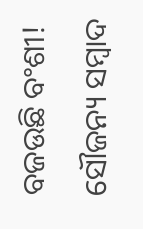ବଜଉଛି ବଂଶୀ!
ସୌଜନ୍ୟ ସମ୍ବାଦ